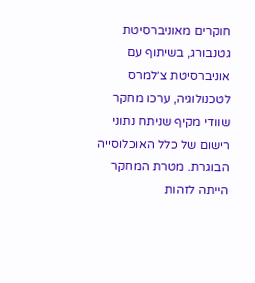חוקרים מאוניברסיטת גטנבורג, בשיתוף עם אוניברסיטת צ׳למרס לטכנולוגיה, ערכו מחקר שוודי מקיף שניתח נתוני רישום של כלל האוכלוסייה הבוגרת. מטרת המחקר הייתה לזהות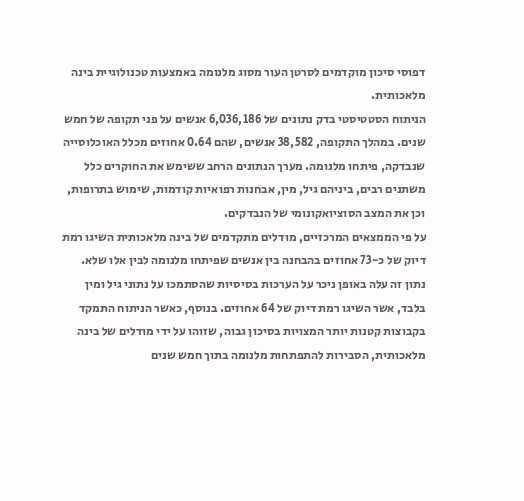דפוסי סיכון מוקדמים לסרטן העור מסוג מלנומה באמצעות טכנולוגיית בינה מלאכותית.
הניתוח הסטטיסטי בדק נתונים של 6,036,186 אנשים על פני תקופה של חמש שנים. במהלך התקופה, 38,582 אנשים, שהם 0.64 אחוזים מכלל האוכלוסייה שנבדקה, פיתחו מלנומה. מערך הנתונים הרחב ששימש את החוקרים כלל משתנים רבים, ביניהם גיל, מין, אבחנות רפואיות קודמות, שימוש בתרופות, וכן את המצב הסוציואקונומי של הנבדקים.
על פי הממצאים המרכזיים, מודלים מתקדמים של בינה מלאכותית השיגו רמת דיוק של כ-73 אחוזים בהבחנה בין אנשים שפיתחו מלנומה לבין אלו שלא. נתון זה עלה באופן ניכר על הערכות בסיסיות שהסתמכו על נתוני גיל ומין בלבד, אשר השיגו רמת דיוק של 64 אחוזים. בנוסף, כאשר הניתוח התמקד בקבוצות קטנות יותר המצויות בסיכון גבוה, שזוהו על ידי מודלים של בינה מלאכותית, הסבירות להתפתחות מלנומה בתוך חמש שנים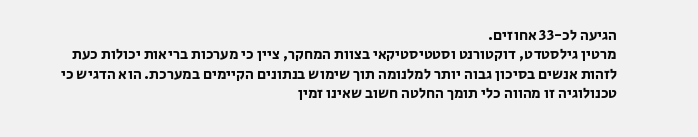הגיעה לכ-33 אחוזים.
מרטין גילסטדט, דוקטורנט וסטטיסטיקאי בצוות המחקר, ציין כי מערכות בריאות יכולות כעת לזהות אנשים בסיכון גבוה יותר למלנומה תוך שימוש בנתונים הקיימים במערכת. הוא הדגיש כי טכנולוגיה זו מהווה כלי תומך החלטה חשוב שאינו זמין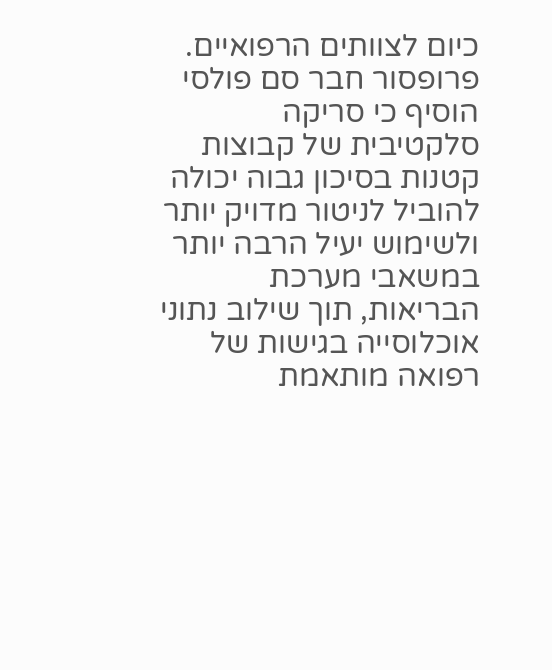כיום לצוותים הרפואיים. פרופסור חבר סם פולסי הוסיף כי סריקה סלקטיבית של קבוצות קטנות בסיכון גבוה יכולה להוביל לניטור מדויק יותר ולשימוש יעיל הרבה יותר במשאבי מערכת הבריאות, תוך שילוב נתוני אוכלוסייה בגישות של רפואה מותאמת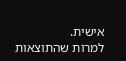אישית.
למרות שהתוצאות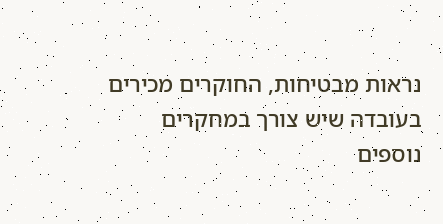נראות מבטיחות, החוקרים מכירים בעובדה שיש צורך במחקרים נוספים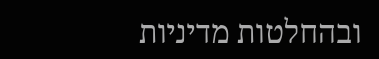ובהחלטות מדיניות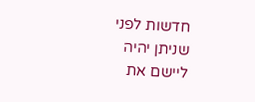חדשות לפני שניתן יהיה ליישם את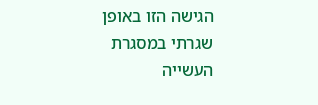הגישה הזו באופן שגרתי במסגרת העשייה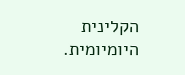הקלינית היומיומית.